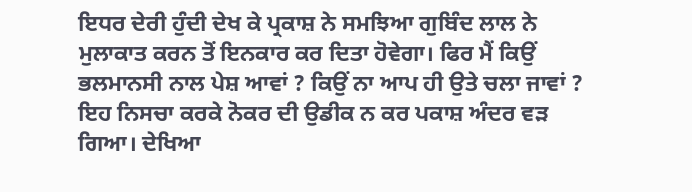ਇਧਰ ਦੇਰੀ ਹੁੰਦੀ ਦੇਖ ਕੇ ਪ੍ਰਕਾਸ਼ ਨੇ ਸਮਝਿਆ ਗੁਬਿੰਦ ਲਾਲ ਨੇ ਮੁਲਾਕਾਤ ਕਰਨ ਤੋਂ ਇਨਕਾਰ ਕਰ ਦਿਤਾ ਹੋਵੇਗਾ। ਫਿਰ ਮੈਂ ਕਿਉਂ ਭਲਮਾਨਸੀ ਨਾਲ ਪੇਸ਼ ਆਵਾਂ ? ਕਿਉਂ ਨਾ ਆਪ ਹੀ ਉਤੇ ਚਲਾ ਜਾਵਾਂ ?
ਇਹ ਨਿਸਚਾ ਕਰਕੇ ਨੋਕਰ ਦੀ ਉਡੀਕ ਨ ਕਰ ਪਕਾਸ਼ ਅੰਦਰ ਵੜ ਗਿਆ। ਦੇਖਿਆ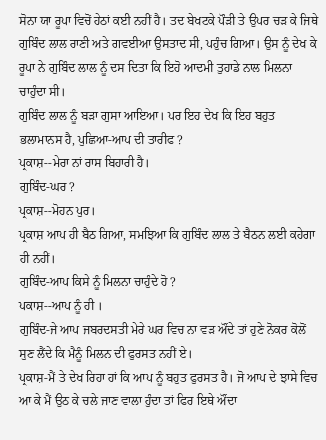ਸੋਨਾ ਯਾ ਰੂਪਾ ਵਿਚੋਂ ਹੇਠਾਂ ਕਈ ਨਹੀਂ ਹੈ। ਤਦ ਬੇਖਟਕੇ ਪੌੜੀ ਤੇ ਉਪਰ ਚੜ ਕੇ ਜਿਥੇ ਗੁਬਿੰਦ ਲਾਲ ਰਾਣੀ ਅਤੇ ਗਵਈਆ ਉਸਤਾਦ ਸੀ, ਪਹੁੰਚ ਗਿਆ। ਉਸ ਨੂੰ ਦੇਖ ਕੇ ਰੂਪਾ ਨੇ ਗੁਬਿੰਦ ਲਾਲ ਨੂੰ ਦਸ ਦਿਤਾ ਕਿ ਇਹੋ ਆਦਮੀ ਤੁਹਾਡੇ ਨਾਲ ਮਿਲਨਾ ਚਾਹੁੰਦਾ ਸੀ।
ਗੁਬਿੰਦ ਲਾਲ ਨੂੰ ਬੜਾ ਗੁਸਾ ਆਇਆ। ਪਰ ਇਹ ਦੇਖ ਕਿ ਇਹ ਬਹੁਤ ਭਲਾਮਾਨਸ ਹੈ, ਪੁਛਿਆ-ਆਪ ਦੀ ਤਾਰੀਫ ?
ਪ੍ਰਕਾਸ਼--ਮੇਰਾ ਨਾਂ ਰਾਸ ਬਿਹਾਰੀ ਹੈ।
ਗੁਬਿੰਦ-ਘਰ ?
ਪ੍ਰਕਾਸ਼--ਮੋਹਨ ਪੁਰ।
ਪ੍ਰਕਾਸ਼ ਆਪ ਹੀ ਬੈਠ ਗਿਆ, ਸਮਝਿਆ ਕਿ ਗੁਬਿੰਦ ਲਾਲ ਤੇ ਬੈਠਨ ਲਈ ਕਹੇਗਾ ਹੀ ਨਹੀਂ।
ਗੁਬਿੰਦ-ਆਪ ਕਿਸੇ ਨੂੰ ਮਿਲਨਾ ਚਾਹੁੰਦੇ ਹੋ ?
ਪਕਾਸ਼--ਆਪ ਨੂੰ ਹੀ ।
ਗੁਬਿੰਦ-ਜੇ ਆਪ ਜਬਰਦਸਤੀ ਮੇਰੇ ਘਰ ਵਿਚ ਨਾ ਵੜ ਔਂਦੇ ਤਾਂ ਹੁਣੇ ਨੋਕਰ ਕੋਲੋਂ ਸੁਣ ਲੈਂਦੇ ਕਿ ਮੈਨੂੰ ਮਿਲਨ ਦੀ ਫੁਰਸਤ ਨਹੀਂ ਏ।
ਪ੍ਰਕਾਸ਼-ਮੈਂ ਤੇ ਦੇਖ ਰਿਹਾ ਹਾਂ ਕਿ ਆਪ ਨੂੰ ਬਹੁਤ ਫੁਰਸਤ ਹੈ। ਜੋ ਆਪ ਦੇ ਝਾਸੇ ਵਿਚ ਆ ਕੇ ਮੈਂ ਉਠ ਕੇ ਚਲੇ ਜਾਣ ਵਾਲਾ ਹੁੰਦਾ ਤਾਂ ਫਿਰ ਇਥੇ ਔਂਦਾ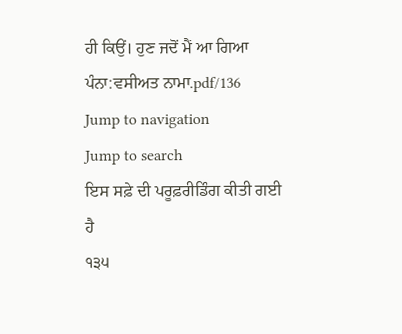ਹੀ ਕਿਉਂ। ਹੁਣ ਜਦੋਂ ਮੈਂ ਆ ਗਿਆ
ਪੰਨਾ:ਵਸੀਅਤ ਨਾਮਾ.pdf/136
Jump to navigation
Jump to search
ਇਸ ਸਫ਼ੇ ਦੀ ਪਰੂਫ਼ਰੀਡਿੰਗ ਕੀਤੀ ਗਈ ਹੈ
੧੩੫